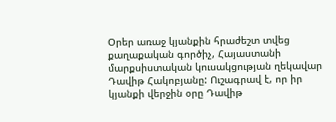Օրեր առաջ կյանքին հրաժեշտ տվեց քաղաքական գործիչ, Հայաստանի մարքսիստական կուսակցության ղեկավար Դավիթ Հակոբյանը: Ուշագրավ է, որ իր կյանքի վերջին օրը Դավիթ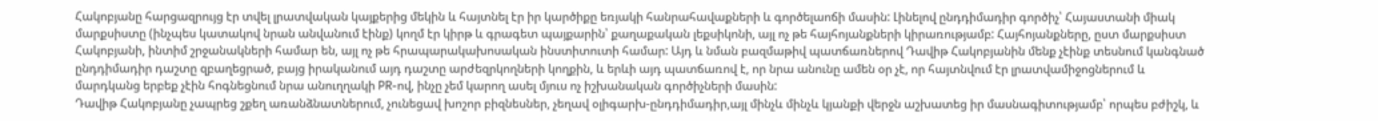Հակոբյանը հարցազրույց էր տվել լրատվական կայքերից մեկին և հայտնել էր իր կարծիքը եռյակի հանրահավաքների և գործելաոճի մասին: Լինելով ընդդիմադիր գործիչ՝ Հայաստանի միակ մարքսիստը (ինչպես կատակով նրան անվանում էինք) կողմ էր կիրթ և գրագետ պայքարին՝ քաղաքական լեքսիկոնի, այլ ոչ թե հայհոյանքների կիրառությամբ: Հայհոյանքները, ըստ մարքսիստ Հակոբյանի, ինտիմ շրջանակների համար են, այլ ոչ թե հրապարակախոսական ինստիտուտի համար: Այդ և նման բազմաթիվ պատճառներով Դավիթ Հակոբյանին մենք չէինք տեսնում կանգնած ընդդիմադիր դաշտը զբաղեցրած, բայց իրականում այդ դաշտը արժեզրկողների կողքին, և երևի այդ պատճառով է, որ նրա անունը ամեն օր չէ, որ հայտնվում էր լրատվամիջոցներում և մարդկանց երբեք չէին հոգնեցնում նրա անուղղակի PR-ով, ինչը չեմ կարող ասել մյուս ոչ իշխանական գործիչների մասին:
Դավիթ Հակոբյանը չապրեց շքեղ առանձնատներում, չունեցավ խոշոր բիզնեսներ, չեղավ օլիգարխ-ընդդիմադիր,այլ մինչև մինչև կյանքի վերջն աշխատեց իր մասնագիտությամբ՝ որպես բժիշկ, և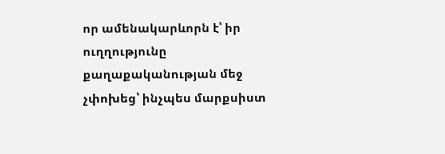որ ամենակարևորն է՝ իր ուղղությունը քաղաքականության մեջ չփոխեց՝ ինչպես մարքսիստ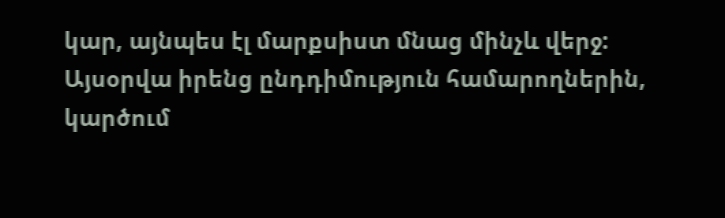կար, այնպես էլ մարքսիստ մնաց մինչև վերջ:
Այսօրվա իրենց ընդդիմություն համարողներին, կարծում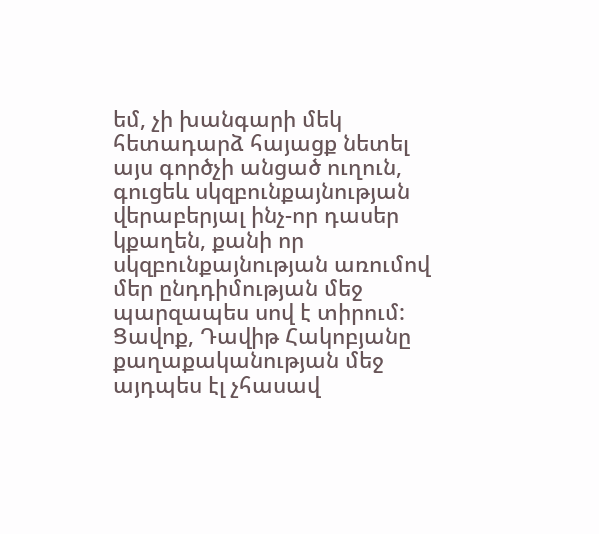եմ, չի խանգարի մեկ հետադարձ հայացք նետել այս գործչի անցած ուղուն, գուցեև սկզբունքայնության վերաբերյալ ինչ-որ դասեր կքաղեն, քանի որ սկզբունքայնության առումով մեր ընդդիմության մեջ պարզապես սով է տիրում: Ցավոք, Դավիթ Հակոբյանը քաղաքականության մեջ այդպես էլ չհասավ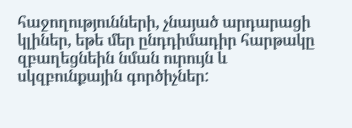հաջողությունների, չնայած արդարացի կլիներ, եթե մեր ընդդիմադիր հարթակը զբաղեցնեին նման ուրույն և սկզբունքային գործիչներ: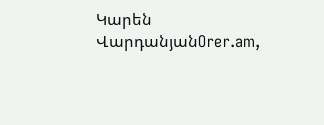Կարեն ՎարդանյանOrer.am,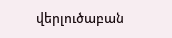վերլուծաբան